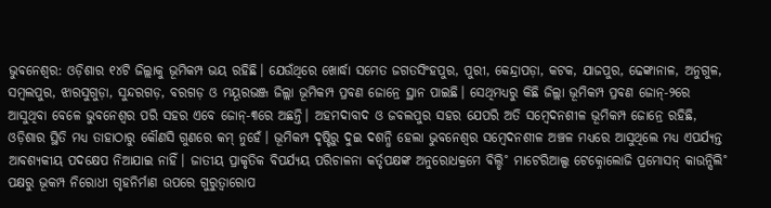ଭୁବନେଶ୍ବର: ଓଡ଼ିଶାର ୧୪ଟି ଜିଲ୍ଲାକୁ ଭୂମିକମ୍ପ ଭୟ ରହିଛି। ଯେଉଁଥିରେ ଖୋର୍ଦ୍ଧା ସମେତ ଜଗତସିଂହପୁର, ପୁରୀ, କେନ୍ଦ୍ରାପଡ଼ା, କଟକ, ଯାଜପୁର, ଢେଙ୍କାନାଳ, ଅନୁଗୁଳ, ସମ୍ବଲପୁର, ଝାରସୁଗୁଡ଼ା, ସୁନ୍ଦରଗଡ଼, ବରଗଡ଼ ଓ ମୟୂରଭଞ୍ଜ ଜିଲ୍ଲା ଭୂମିକମ୍ପ ପ୍ରବଣ ଜୋନ୍ରେ ସ୍ଥାନ ପାଇଛି। ସେଥିମଧ୍ୟରୁ କିଛି ଜିଲ୍ଲା ଭୂମିକମ୍ପ ପ୍ରବଣ ଜୋନ୍-୨ରେ ଆସୁଥିବା ବେଳେ ଭୁବନେଶ୍ବର ପରି ସହର ଏବେ ଜୋନ୍-୩ରେ ଅଛନ୍ତି। ଅହମଦାବାଦ ଓ ଜବଲପୁର ସହର ଯେପରି ଅତି ସମ୍ବେଦନଶୀଳ ଭୂମିକମ୍ପ ଜୋନ୍ରେ ରହିଛି, ଓଡ଼ିଶାର ସ୍ଥିତି ମଧ୍ୟ ତାହାଠାରୁ କୌଣସି ଗୁଣରେ କମ୍ ନୁହେଁ। ଭୂମିକମ୍ପ ଦୃଷ୍ଟିରୁ ଦୁଇ ଦଶନ୍ଧି ହେଲା ଭୁବନେଶ୍ବର ସମ୍ବେଦନଶୀଳ ଅଞ୍ଚଳ ମଧ୍ୟରେ ଆସୁଥିଲେ ମଧ୍ୟ ଏପର୍ଯ୍ୟନ୍ତ ଆବଶ୍ୟକୀୟ ପଦକ୍ଷେପ ନିଆଯାଇ ନାହିଁ। ଜାତୀୟ ପ୍ରାକୃତିକ ବିପର୍ଯ୍ୟୟ ପରିଚାଳନା କର୍ତୃପକ୍ଷଙ୍କ ଅନୁରୋଧକ୍ରମେ ବିଲ୍ଡି˚ ମାଟେରିଆଲ୍ସ ଟେକ୍ନୋଲୋଜି ପ୍ରମୋସନ୍ କାଉନ୍ସିଲି˚ ପକ୍ଷରୁ ଭୂକମ୍ପ ନିରୋଧୀ ଗୃହନିର୍ମାଣ ଉପରେ ଗୁରୁତ୍ବାରୋପ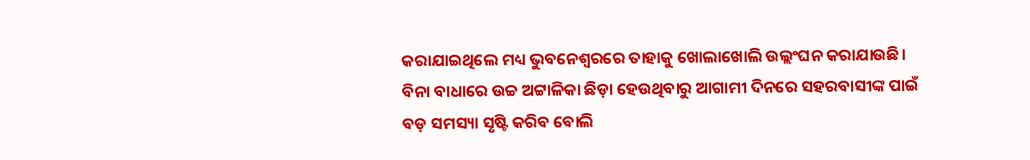କରାଯାଇଥିଲେ ମଧ୍ୟ ଭୁବନେଶ୍ବରରେ ତାହାକୁ ଖୋଲାଖୋଲି ଉଲ୍ଲଂଘନ କରାଯାଉଛି। ବିନା ବାଧାରେ ଉଚ୍ଚ ଅଟ୍ଟାଳିକା ଛିଡ଼ା ହେଉଥିବାରୁ ଆଗାମୀ ଦିନରେ ସହରବାସୀଙ୍କ ପାଇଁ ବଡ଼ ସମସ୍ୟା ସୃଷ୍ଟି କରିବ ବୋଲି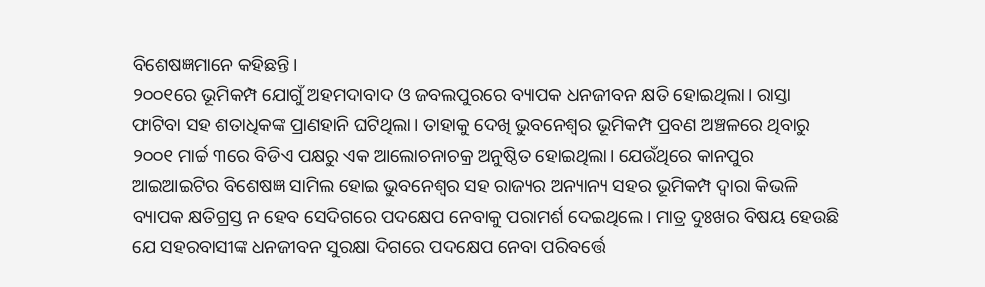ବିଶେଷଜ୍ଞମାନେ କହିଛନ୍ତି।
୨୦୦୧ରେ ଭୂମିକମ୍ପ ଯୋଗୁଁ ଅହମଦାବାଦ ଓ ଜବଲପୁରରେ ବ୍ୟାପକ ଧନଜୀବନ କ୍ଷତି ହୋଇଥିଲା। ରାସ୍ତା ଫାଟିବା ସହ ଶତାଧିକଙ୍କ ପ୍ରାଣହାନି ଘଟିଥିଲା। ତାହାକୁ ଦେଖି ଭୁବନେଶ୍ୱର ଭୂମିକମ୍ପ ପ୍ରବଣ ଅଞ୍ଚଳରେ ଥିବାରୁ ୨୦୦୧ ମାର୍ଚ୍ଚ ୩ରେ ବିଡିଏ ପକ୍ଷରୁ ଏକ ଆଲୋଚନାଚକ୍ର ଅନୁଷ୍ଠିତ ହୋଇଥିଲା। ଯେଉଁଥିରେ କାନପୁର ଆଇଆଇଟିର ବିଶେଷଜ୍ଞ ସାମିଲ ହୋଇ ଭୁବନେଶ୍ୱର ସହ ରାଜ୍ୟର ଅନ୍ୟାନ୍ୟ ସହର ଭୂମିକମ୍ପ ଦ୍ବାରା କିଭଳି ବ୍ୟାପକ କ୍ଷତିଗ୍ରସ୍ତ ନ ହେବ ସେଦିଗରେ ପଦକ୍ଷେପ ନେବାକୁ ପରାମର୍ଶ ଦେଇଥିଲେ। ମାତ୍ର ଦୁଃଖର ବିଷୟ ହେଉଛି ଯେ ସହରବାସୀଙ୍କ ଧନଜୀବନ ସୁରକ୍ଷା ଦିଗରେ ପଦକ୍ଷେପ ନେବା ପରିବର୍ତ୍ତେ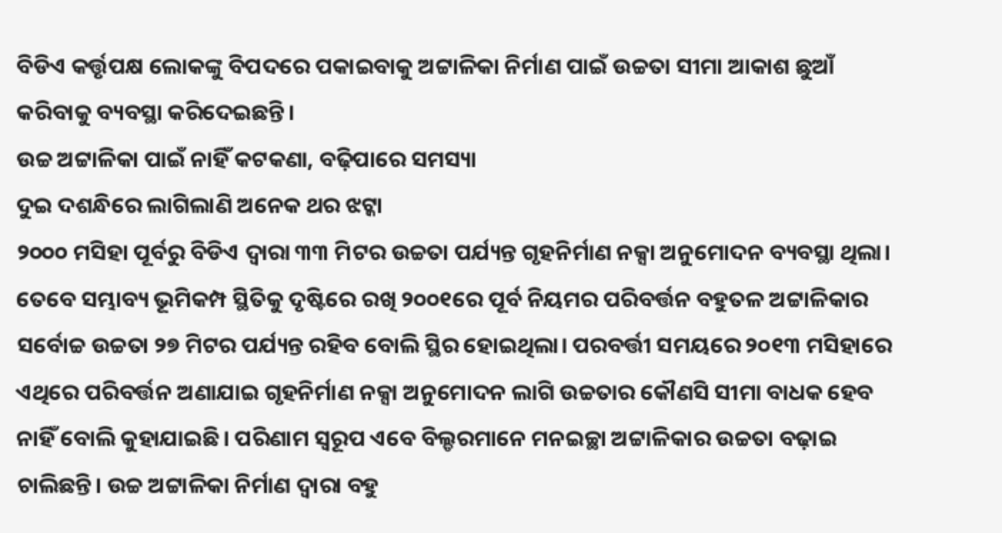ବିଡିଏ କର୍ତ୍ତୃପକ୍ଷ ଲୋକଙ୍କୁ ବିପଦରେ ପକାଇବାକୁ ଅଟ୍ଟାଳିକା ନିର୍ମାଣ ପାଇଁ ଉଚ୍ଚତା ସୀମା ଆକାଶ ଛୁଆଁ କରିବାକୁ ବ୍ୟବସ୍ଥା କରିଦେଇଛନ୍ତି।
ଉଚ୍ଚ ଅଟ୍ଟାଳିକା ପାଇଁ ନାହିଁ କଟକଣା, ବଢ଼ିପାରେ ସମସ୍ୟା
ଦୁଇ ଦଶନ୍ଧିରେ ଲାଗିଲାଣି ଅନେକ ଥର ଝଟ୍କା
୨୦୦୦ ମସିହା ପୂର୍ବରୁ ବିଡିଏ ଦ୍ବାରା ୩୩ ମିଟର ଉଚ୍ଚତା ପର୍ଯ୍ୟନ୍ତ ଗୃହନିର୍ମାଣ ନକ୍ସା ଅନୁମୋଦନ ବ୍ୟବସ୍ଥା ଥିଲା। ତେବେ ସମ୍ଭାବ୍ୟ ଭୂମିକମ୍ପ ସ୍ଥିତିକୁ ଦୃଷ୍ଟିରେ ରଖି ୨୦୦୧ରେ ପୂର୍ବ ନିୟମର ପରିବର୍ତ୍ତନ ବହୁତଳ ଅଟ୍ଟାଳିକାର ସର୍ବୋଚ୍ଚ ଉଚ୍ଚତା ୨୭ ମିଟର ପର୍ଯ୍ୟନ୍ତ ରହିବ ବୋଲି ସ୍ଥିର ହୋଇଥିଲା। ପରବର୍ତ୍ତୀ ସମୟରେ ୨୦୧୩ ମସିହାରେ ଏଥିରେ ପରିବର୍ତ୍ତନ ଅଣାଯାଇ ଗୃହନିର୍ମାଣ ନକ୍ସା ଅନୁମୋଦନ ଲାଗି ଉଚ୍ଚତାର କୌଣସି ସୀମା ବାଧକ ହେବ ନାହିଁ ବୋଲି କୁହାଯାଇଛି। ପରିଣାମ ସ୍ବରୂପ ଏବେ ବିଲ୍ଡରମାନେ ମନଇଚ୍ଛା ଅଟ୍ଟାଳିକାର ଉଚ୍ଚତା ବଢ଼ାଇ ଚାଲିଛନ୍ତି। ଉଚ୍ଚ ଅଟ୍ଟାଳିକା ନିର୍ମାଣ ଦ୍ବାରା ବହୁ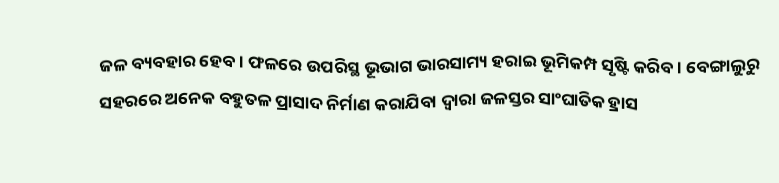ଜଳ ବ୍ୟବହାର ହେବ। ଫଳରେ ଉପରିସ୍ଥ ଭୂଭାଗ ଭାରସାମ୍ୟ ହରାଇ ଭୂମିକମ୍ପ ସୃଷ୍ଟି କରିବ। ବେଙ୍ଗାଲୁରୁ ସହରରେ ଅନେକ ବହୁତଳ ପ୍ରାସାଦ ନିର୍ମାଣ କରାଯିବା ଦ୍ବାରା ଜଳସ୍ତର ସାଂଘାତିକ ହ୍ରାସ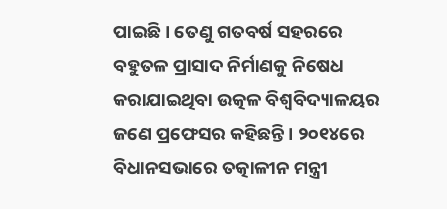ପାଇଛି। ତେଣୁ ଗତବର୍ଷ ସହରରେ ବହୁତଳ ପ୍ରାସାଦ ନିର୍ମାଣକୁ ନିଷେଧ କରାଯାଇଥିବା ଉତ୍କଳ ବିଶ୍ବବିଦ୍ୟାଳୟର ଜଣେ ପ୍ରଫେସର କହିଛନ୍ତି। ୨୦୧୪ରେ ବିଧାନସଭାରେ ତତ୍କାଳୀନ ମନ୍ତ୍ରୀ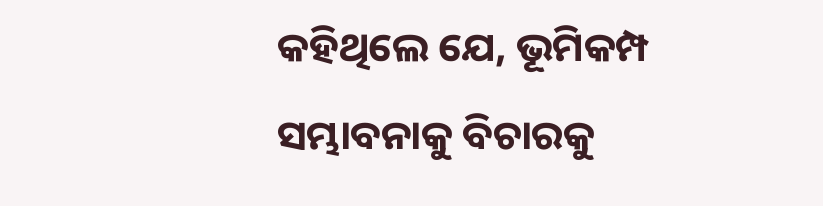କହିଥିଲେ ଯେ, ଭୂମିକମ୍ପ ସମ୍ଭାବନାକୁ ବିଚାରକୁ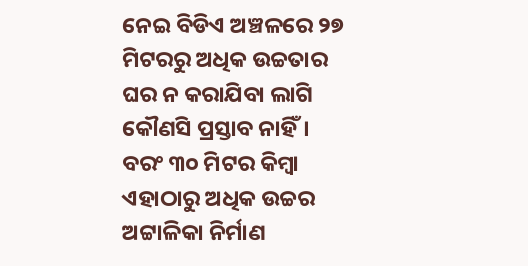ନେଇ ବିଡିଏ ଅଞ୍ଚଳରେ ୨୭ ମିଟରରୁ ଅଧିକ ଉଚ୍ଚତାର ଘର ନ କରାଯିବା ଲାଗି କୌଣସି ପ୍ରସ୍ତାବ ନାହିଁ। ବରଂ ୩୦ ମିଟର କିମ୍ବା ଏହାଠାରୁ ଅଧିକ ଉଚ୍ଚର ଅଟ୍ଟାଳିକା ନିର୍ମାଣ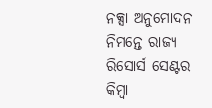ନକ୍ସା ଅନୁମୋଦନ ନିମନ୍ତେ ରାଜ୍ୟ ରିସୋର୍ସ ସେଣ୍ଟର କିମ୍ବା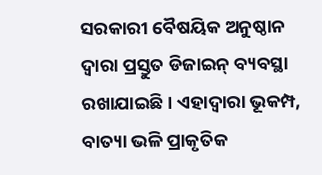ସରକାରୀ ବୈଷୟିକ ଅନୁଷ୍ଠାନ ଦ୍ବାରା ପ୍ରସ୍ତୁତ ଡିଜାଇନ୍ ବ୍ୟବସ୍ଥା ରଖାଯାଇଛି। ଏହାଦ୍ବାରା ଭୂକମ୍ପ, ବାତ୍ୟା ଭଳି ପ୍ରାକୃତିକ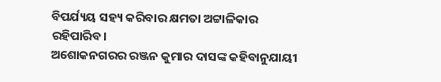ବିପର୍ଯ୍ୟୟ ସହ୍ୟ କରିବାର କ୍ଷମତା ଅଟ୍ଟାଳିକାର ରହିପାରିବ।
ଅଶୋକନଗରର ରଞ୍ଜନ କୁମାର ଦାସଙ୍କ କହିବାନୁଯାୟୀ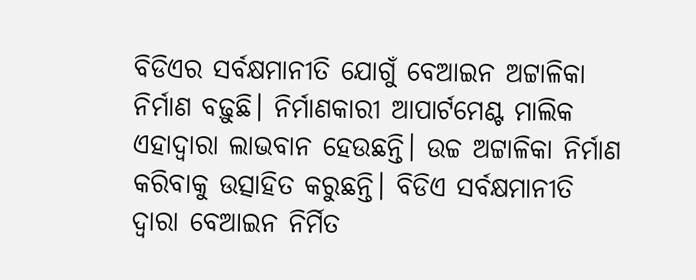ବିଡିଏର ସର୍ବକ୍ଷମାନୀତି ଯୋଗୁଁ ବେଆଇନ ଅଟ୍ଟାଳିକା ନିର୍ମାଣ ବଢ଼ୁଛି। ନିର୍ମାଣକାରୀ ଆପାର୍ଟମେଣ୍ଟ ମାଲିକ ଏହାଦ୍ବାରା ଲାଭବାନ ହେଉଛନ୍ତି। ଉଚ୍ଚ ଅଟ୍ଟାଳିକା ନିର୍ମାଣ କରିବାକୁ ଉତ୍ସାହିତ କରୁଛନ୍ତି। ବିଡିଏ ସର୍ବକ୍ଷମାନୀତି ଦ୍ବାରା ବେଆଇନ ନିର୍ମିତ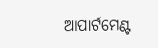ଆପାର୍ଟମେଣ୍ଟ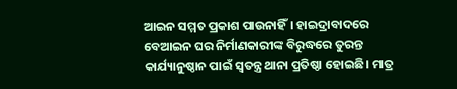ଆଇନ ସମ୍ମତ ପ୍ରକାଶ ପାଉନାହିଁ। ହାଇଦ୍ରାବାଦରେ ବେଆଇନ ଘର ନିର୍ମାଣକାରୀଙ୍କ ବିରୁଦ୍ଧରେ ତୁରନ୍ତ କାର୍ଯ୍ୟାନୁଷ୍ଠାନ ପାଇଁ ସ୍ବତନ୍ତ୍ର ଥାନା ପ୍ରତିଷ୍ଠା ହୋଇଛି। ମାତ୍ର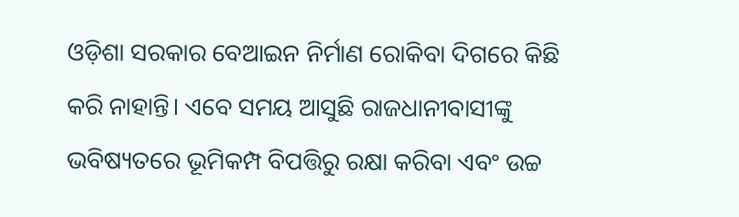ଓଡ଼ିଶା ସରକାର ବେଆଇନ ନିର୍ମାଣ ରୋକିବା ଦିଗରେ କିଛି କରି ନାହାନ୍ତି। ଏବେ ସମୟ ଆସୁଛି ରାଜଧାନୀବାସୀଙ୍କୁ ଭବିଷ୍ୟତରେ ଭୂମିକମ୍ପ ବିପତ୍ତିରୁ ରକ୍ଷା କରିବା ଏବଂ ଉଚ୍ଚ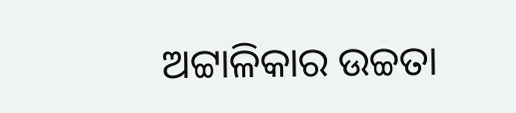ଅଟ୍ଟାଳିକାର ଉଚ୍ଚତା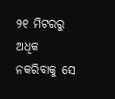୨୧ ମିଟରରୁ ଅଧିକ ନକରିବାକୁ ସେ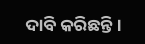ଦାବି କରିଛନ୍ତି।